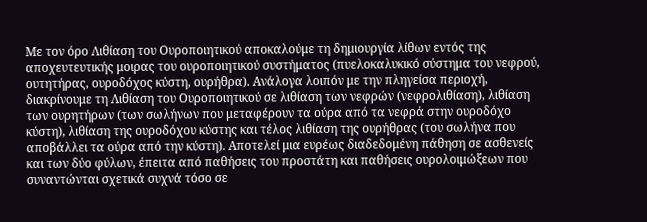Με τον όρο Λιθίαση του Ουροποιητικού αποκαλούμε τη δημιουργία λίθων εντός της αποχευτευτικής μοιρας του ουροποιητικού συστήματος (πυελοκαλυκικό σύστημα του νεφρού, ουτητήρας, ουροδόχος κύστη, ουρήθρα). Ανάλογα λοιπόν με την πληγείσα περιοχή, διακρίνουμε τη Λιθίαση του Ουροποιητικού σε λιθίαση των νεφρών (νεφρολιθίαση), λιθίαση των ουρητήρων (των σωλήνων που μεταφέρουν τα ούρα από τα νεφρά στην ουροδόχο κύστη), λιθίαση της ουροδόχου κύστης και τέλος λιθίαση της ουρήθρας (του σωλήνα που αποβάλλει τα ούρα από την κύστη). Αποτελεί μια ευρέως διαδεδομένη πάθηση σε ασθενείς και των δύο φύλων, έπειτα από παθήσεις του προστάτη και παθήσεις ουρολοιμώξεων που συναντώνται σχετικά συχνά τόσο σε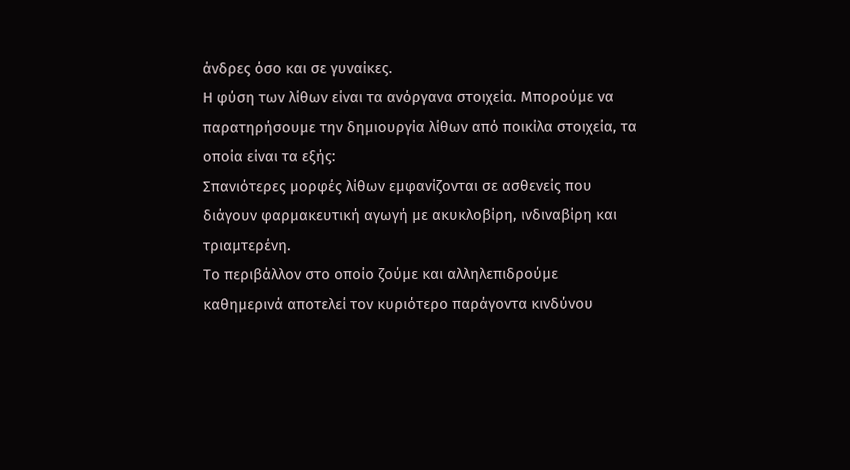άνδρες όσο και σε γυναίκες.
Η φύση των λίθων είναι τα ανόργανα στοιχεία. Μπορούμε να παρατηρήσουμε την δημιουργία λίθων από ποικίλα στοιχεία, τα οποία είναι τα εξής:
Σπανιότερες μορφές λίθων εμφανίζονται σε ασθενείς που διάγουν φαρμακευτική αγωγή με ακυκλοβίρη, ινδιναβίρη και τριαμτερένη.
Το περιβάλλον στο οποίο ζούμε και αλληλεπιδρούμε καθημερινά αποτελεί τον κυριότερο παράγοντα κινδύνου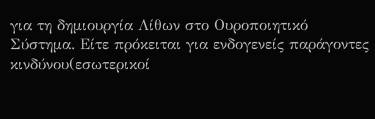για τη δημιουργία Λίθων στο Ουροποιητικό Σύστημα. Είτε πρόκειται για ενδογενείς παράγοντες κινδύνου(εσωτερικοί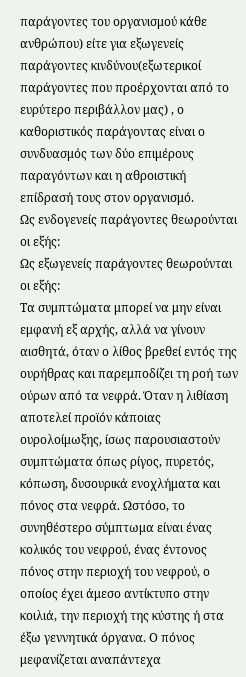παράγοντες του οργανισμού κάθε ανθρώπου) είτε για εξωγενείς παράγοντες κινδύνου(εξωτερικοί παράγοντες που προέρχονται από το ευρύτερο περιβάλλον μας) , ο καθοριστικός παράγοντας είναι ο συνδυασμός των δύο επιμέρους παραγόντων και η αθροιστική επίδρασή τους στον οργανισμό.
Ως ενδογενείς παράγοντες θεωρούνται οι εξής:
Ως εξωγενείς παράγοντες θεωρούνται οι εξής:
Τα συμπτώματα μπορεί να μην είναι εμφανή εξ αρχής, αλλά να γίνουν αισθητά, όταν ο λίθος βρεθεί εντός της ουρήθρας και παρεμποδίζει τη ροή των ούρων από τα νεφρά. Όταν η λιθίαση αποτελεί προϊόν κάποιας ουρολοίμωξης, ίσως παρουσιαστούν συμπτώματα όπως ρίγος, πυρετός, κόπωση, δυσουρικά ενοχλήματα και πόνος στα νεφρά. Ωστόσο, το συνηθέστερο σύμπτωμα είναι ένας κολικός του νεφρού, ένας έντονος πόνος στην περιοχή του νεφρού, ο οποίος έχει άμεσο αντίκτυπο στην κοιλιά, την περιοχή της κύστης ή στα έξω γεννητικά όργανα. Ο πόνος μεφανίζεται αναπάντεχα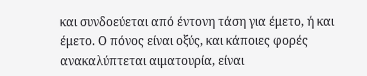και συνδοεύεται από έντονη τάση για έμετο, ή και έμετο. Ο πόνος είναι οξύς, και κάποιες φορές ανακαλύπτεται αιματουρία, είναι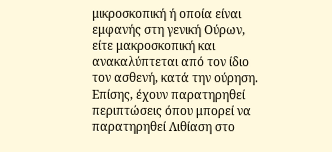μικροσκοπική ή οποία είναι εμφανής στη γενική Ούρων, είτε μακροσκοπική και ανακαλύπτεται από τον ίδιο τον ασθενή, κατά την ούρηση. Επίσης, έχουν παρατηρηθεί περιπτώσεις όπου μπορεί να παρατηρηθεί Λιθίαση στο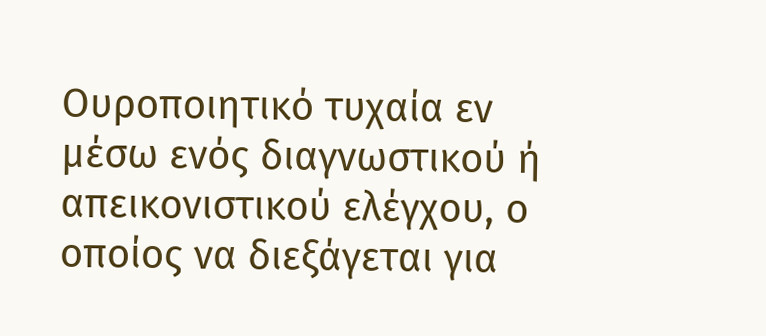Ουροποιητικό τυχαία εν μέσω ενός διαγνωστικού ή απεικονιστικού ελέγχου, ο οποίος να διεξάγεται για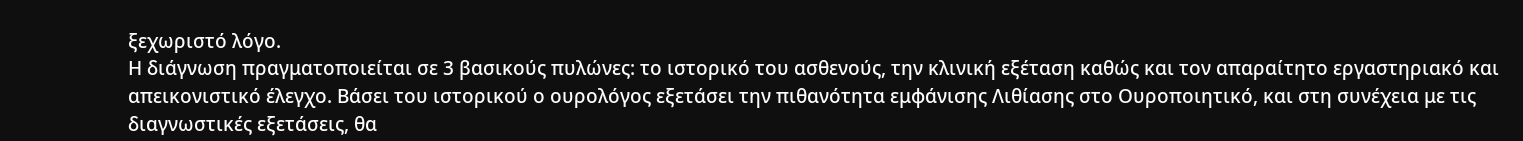ξεχωριστό λόγο.
Η διάγνωση πραγματοποιείται σε 3 βασικούς πυλώνες: το ιστορικό του ασθενούς, την κλινική εξέταση καθώς και τον απαραίτητο εργαστηριακό και απεικονιστικό έλεγχο. Βάσει του ιστορικού ο ουρολόγος εξετάσει την πιθανότητα εμφάνισης Λιθίασης στο Ουροποιητικό, και στη συνέχεια με τις διαγνωστικές εξετάσεις, θα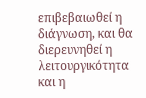επιβεβαιωθεί η διάγνωση, και θα διερευνηθεί η λειτουργικότητα και η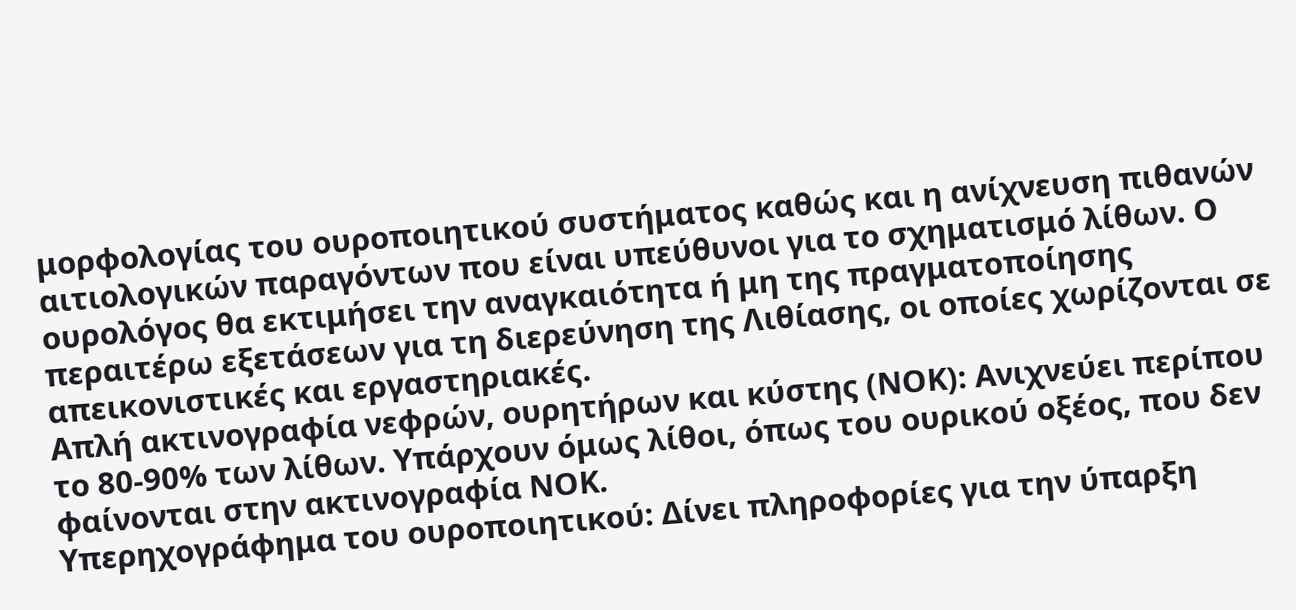μορφολογίας του ουροποιητικού συστήματος καθώς και η ανίχνευση πιθανών αιτιολογικών παραγόντων που είναι υπεύθυνοι για το σχηματισμό λίθων. Ο ουρολόγος θα εκτιμήσει την αναγκαιότητα ή μη της πραγματοποίησης περαιτέρω εξετάσεων για τη διερεύνηση της Λιθίασης, οι οποίες χωρίζονται σε απεικονιστικές και εργαστηριακές.
Απλή ακτινογραφία νεφρών, ουρητήρων και κύστης (ΝΟΚ): Ανιχνεύει περίπου το 80-90% των λίθων. Υπάρχουν όμως λίθοι, όπως του ουρικού οξέος, που δεν φαίνονται στην ακτινογραφία ΝΟΚ.
Υπερηχογράφημα του ουροποιητικού: Δίνει πληροφορίες για την ύπαρξη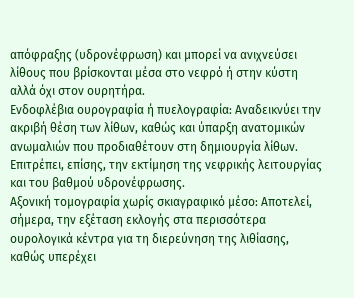απόφραξης (υδρονέφρωση) και μπορεί να ανιχνεύσει λίθους που βρίσκονται μέσα στο νεφρό ή στην κύστη αλλά όχι στον ουρητήρα.
Ενδοφλέβια ουρογραφία ή πυελογραφία: Αναδεικνύει την ακριβή θέση των λίθων, καθώς και ύπαρξη ανατομικών ανωμαλιών που προδιαθέτουν στη δημιουργία λίθων. Επιτρέπει, επίσης, την εκτίμηση της νεφρικής λειτουργίας και του βαθμού υδρονέφρωσης.
Αξονική τομογραφία χωρίς σκιαγραφικό μέσο: Αποτελεί, σήμερα, την εξέταση εκλογής στα περισσότερα ουρολογικά κέντρα για τη διερεύνηση της λιθίασης, καθώς υπερέχει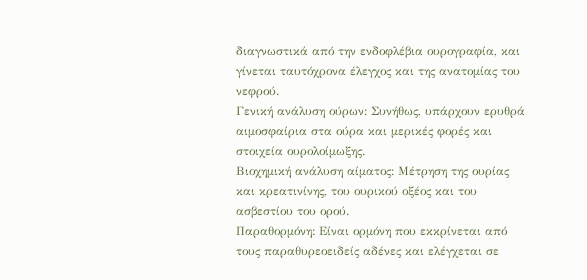διαγνωστικά από την ενδοφλέβια ουρογραφία, και γίνεται ταυτόχρονα έλεγχος και της ανατομίας του νεφρού.
Γενική ανάλυση ούρων: Συνήθως, υπάρχουν ερυθρά αιμοσφαίρια στα ούρα και μερικές φορές και στοιχεία ουρολοίμωξης.
Βιοχημική ανάλυση αίματος: Μέτρηση της ουρίας και κρεατινίνης, του ουρικού οξέος και του ασβεστίου του ορού.
Παραθορμόνη: Είναι ορμόνη που εκκρίνεται από τους παραθυρεοειδείς αδένες και ελέγχεται σε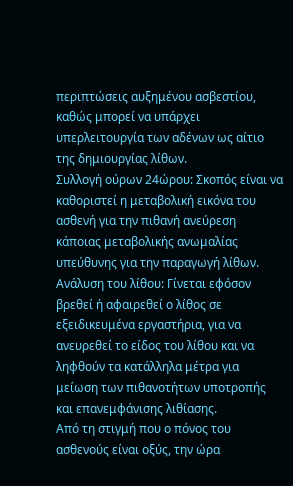περιπτώσεις αυξημένου ασβεστίου, καθώς μπορεί να υπάρχει υπερλειτουργία των αδένων ως αίτιο της δημιουργίας λίθων.
Συλλογή ούρων 24ώρου: Σκοπός είναι να καθοριστεί η μεταβολική εικόνα του ασθενή για την πιθανή ανεύρεση κάποιας μεταβολικής ανωμαλίας υπεύθυνης για την παραγωγή λίθων.
Ανάλυση του λίθου: Γίνεται εφόσον βρεθεί ή αφαιρεθεί ο λίθος σε εξειδικευμένα εργαστήρια, για να ανευρεθεί το είδος του λίθου και να ληφθούν τα κατάλληλα μέτρα για μείωση των πιθανοτήτων υποτροπής και επανεμφάνισης λιθίασης.
Από τη στιγμή που ο πόνος του ασθενούς είναι οξύς, την ώρα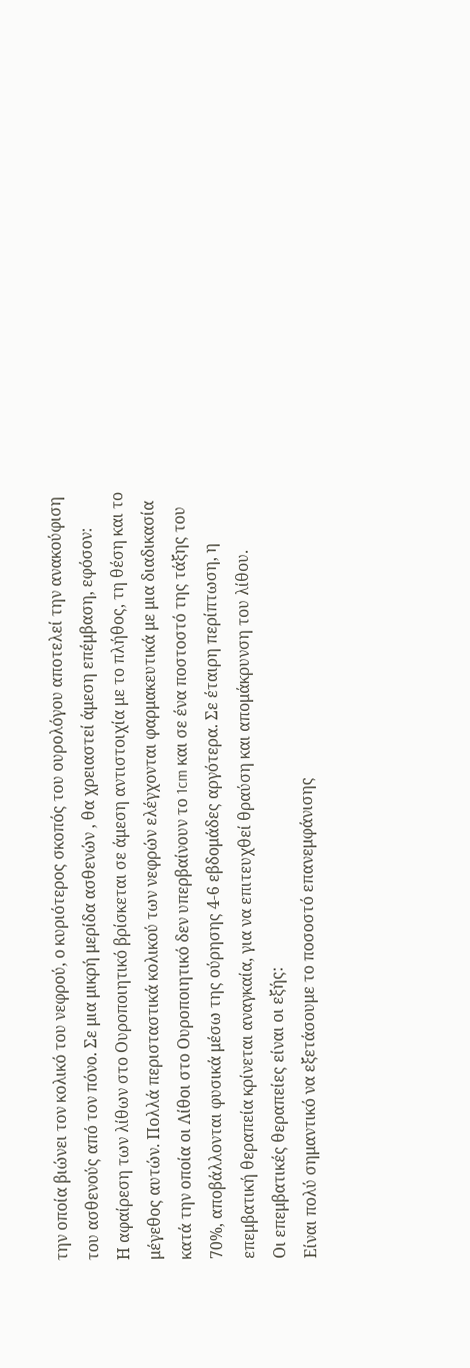την οποία βιώνει τον κολικό του νεφρού, ο κυριότερος σκοπός του ουρολόγου αποτελεί την ανακούφιση του ασθενούς από τον πόνο. Σε μια μικρή μερίδα ασθενών , θα χρειαστεί άμεση επέμβαση, εφόσον:
Η αφαίρεση των λίθων στο Ουροποιητικό βρίσκεται σε άμεση αντιστοιχία με το πλήθος, τη θέση και το μέγεθος αυτών. Πολλά περισταστικά κολικού των νεφρών ελέγχονται φαρμακευτικά με μια διαδικασία κατά την οποία οι Λίθοι στο Ουροποιητικό δεν υπερβαίνουν το 1cm και σε ένα ποστοστό της τάξης του 70%, αποβάλλονται φυσικά μέσω της ούρησης 4-6 εβδομάδες αργότερα. Σε έταιρη περίπτωση, η επεμβατική θεραπεία κρίνεται αναγκαία, για να επιτευχθεί θραύση και απομάκρυνση του λίθου.
Οι επεμβατικές θεραπείες είναι οι εξής:
Είναι πολύ σημαντικό να εξετάσουμε το ποσοστό επανεμφάνισης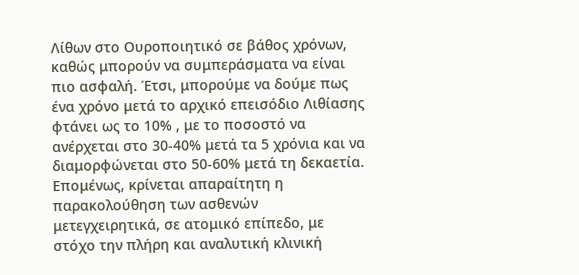Λίθων στο Ουροποιητικό σε βάθος χρόνων, καθώς μπορούν να συμπεράσματα να είναι πιο ασφαλή. Έτσι, μπορούμε να δούμε πως ένα χρόνο μετά το αρχικό επεισόδιο Λιθίασης φτάνει ως το 10% , με το ποσοστό να ανέρχεται στο 30-40% μετά τα 5 χρόνια και να διαμορφώνεται στο 50-60% μετά τη δεκαετία. Επομένως, κρίνεται απαραίτητη η παρακολούθηση των ασθενών μετεγχειρητικά, σε ατομικό επίπεδο, με στόχο την πλήρη και αναλυτική κλινική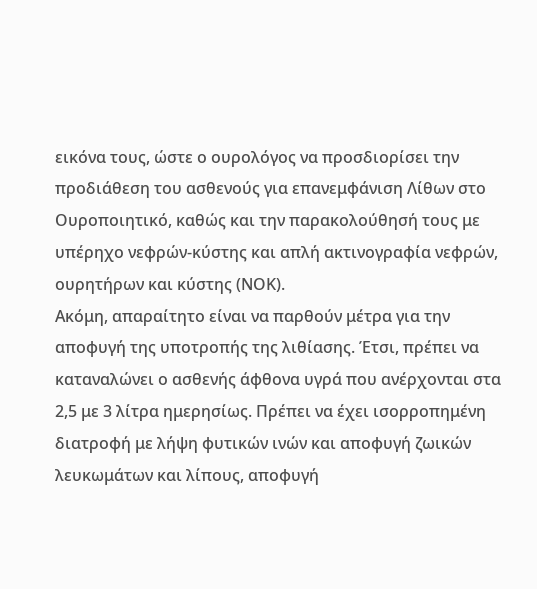εικόνα τους, ώστε ο ουρολόγος να προσδιορίσει την προδιάθεση του ασθενούς για επανεμφάνιση Λίθων στο Ουροποιητικό, καθώς και την παρακολούθησή τους με υπέρηχο νεφρών-κύστης και απλή ακτινογραφία νεφρών, ουρητήρων και κύστης (ΝΟΚ).
Ακόμη, απαραίτητο είναι να παρθούν μέτρα για την αποφυγή της υποτροπής της λιθίασης. Έτσι, πρέπει να καταναλώνει ο ασθενής άφθονα υγρά που ανέρχονται στα 2,5 με 3 λίτρα ημερησίως. Πρέπει να έχει ισορροπημένη διατροφή με λήψη φυτικών ινών και αποφυγή ζωικών λευκωμάτων και λίπους, αποφυγή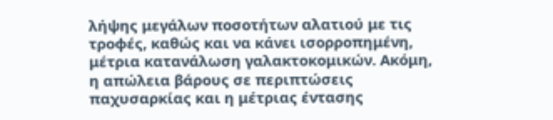λήψης μεγάλων ποσοτήτων αλατιού με τις τροφές, καθώς και να κάνει ισορροπημένη, μέτρια κατανάλωση γαλακτοκομικών. Ακόμη, η απώλεια βάρους σε περιπτώσεις παχυσαρκίας και η μέτριας έντασης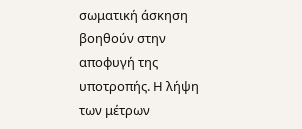σωματική άσκηση βοηθούν στην αποφυγή της υποτροπής. Η λήψη των μέτρων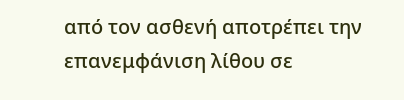από τον ασθενή αποτρέπει την επανεμφάνιση λίθου σε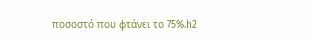ποσοστό που φτάνει το 75%.h2